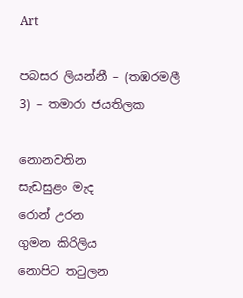Art

පබසර ලියන්නී – (තඹරමලී 3) – තමාරා ජයතිලක

නොනවතින
සැඩසුළං මැද
රොන් උරන
ගුමන කිරිලිය
නොපිට තටුලන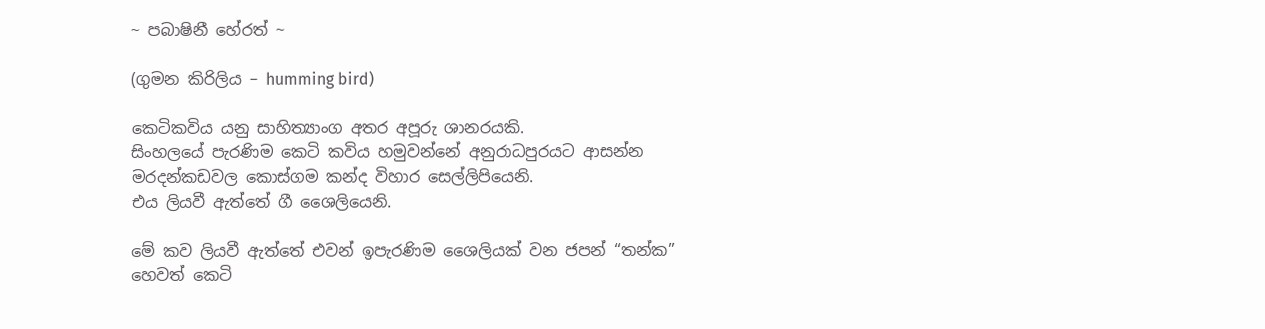~ පබාෂිනී හේරත් ~

(ගුමන කිරිලිය – humming bird)

කෙටිකවිය යනු සාහිත්‍යාංග අතර අපූරු ශානරයකි.
සිංහලයේ පැරණිම කෙටි කවිය හමුවන්නේ අනුරාධපුරයට ආසන්න මරදන්කඩවල කොස්ගම කන්ද විහාර සෙල්ලිපියෙනි.
එය ලියවී ඇත්තේ ගී ශෛලියෙනි.

මේ කව ලියවී ඇත්තේ එවන් ඉපැරණිම ශෛලියක් වන ජපන් “තන්ක” හෙවත් කෙටි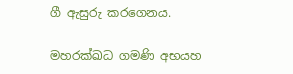ගී ඇසුරු කරගෙනය.

මහරක්ඛධ ගමණි අභයහ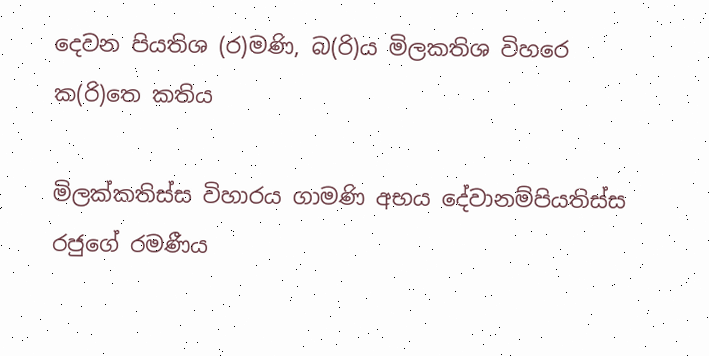දෙවන පියතිශ (ර)මණි, බ(රි)ය මිලකතිශ විහරෙ
ක(රි)තෙ කතිය

මිලක්කතිස්ස විහාරය ගාමණි අභය දේවානම්පියතිස්ස රජුගේ රමණීය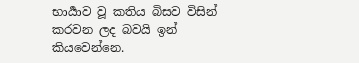භාර්‍යාව වූ කතිය බිසව විසින් කරවන ලද බවයි ඉන් කියවෙන්නෙ.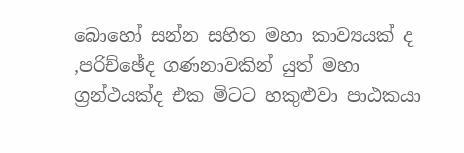බොහෝ සන්න සහිත මහා කාව්‍යයක් ද ,පරිච්ඡේද ගණනාවකින් යුත් මහා ග්‍රන්ථයක්ද එක මිටට හකුළුවා පාඨකයා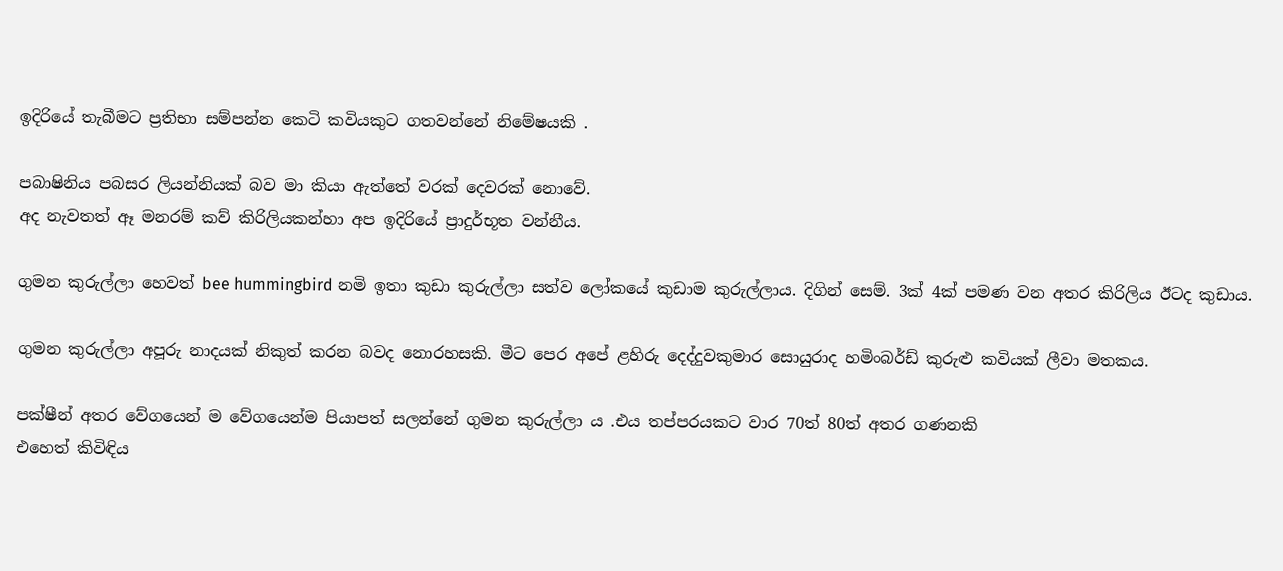ඉදිරියේ තැබීමට ප්‍රතිභා සම්පන්න කෙටි කවියකුට ගතවන්නේ නිමේෂයකි .

පබාෂිනිය පබසර ලියන්නියක් බව මා කියා ඇත්තේ වරක් දෙවරක් නොවේ.
අද නැවතත් ඈ මනරම් කව් කිරිලියකන්හා අප ඉදිරියේ ප්‍රාදුර්භූත වන්නීය.

ගුමන කුරුල්ලා හෙවත් bee hummingbird නමි ඉතා කුඩා කුරුල්ලා සත්ව ලෝකයේ කුඩාම කුරුල්ලාය. දිගින් සෙම්. 3ක් 4ක් පමණ වන අතර කිරිලිය ඊටද කුඩාය.

ගුමන කුරුල්ලා අපූරු නාදයක් නිකුත් කරන බවද නොරහසකි. මීට පෙර අපේ ළහිරු දෙද්දුවකුමාර සොයුරාද හමිංබර්ඩ් කුරුළු කවියක් ලීවා මතකය.

පක්ෂීන් අතර වේගයෙන් ම වේගයෙන්ම පියාපත් සලන්නේ ගුමන කුරුල්ලා ය .එය තප්පරයකට වාර 70ත් 80ත් අතර ගණනකි
එහෙත් කිවිඳිය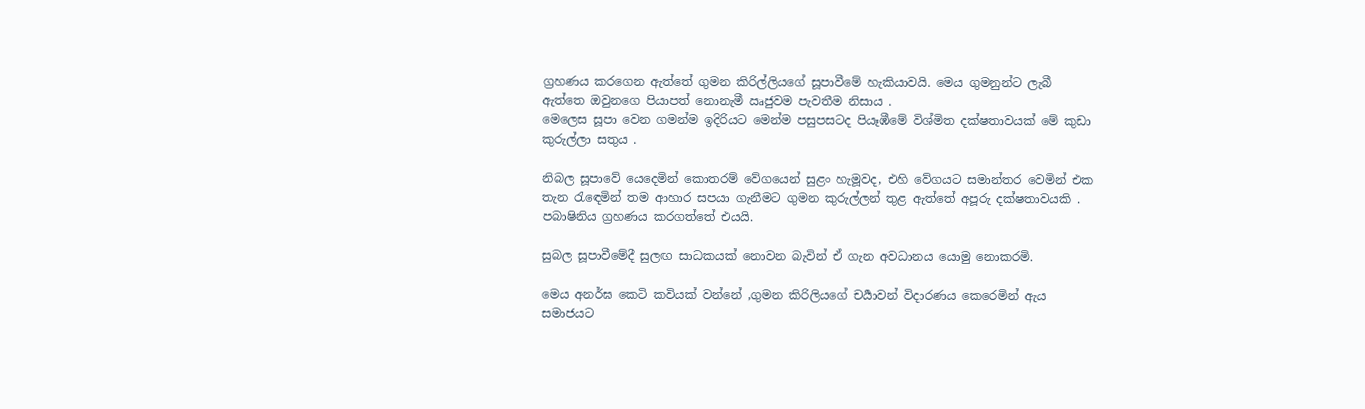ග්‍රහණය කරගෙන ඇත්තේ ගුමන කිරිල්ලියගේ සූපාවීමේ හැකියාවයි. මෙය ගුමනුන්ට ලැබී ඇත්තෙ ඔවුනගෙ පියාපත් නොනැමී ඍජුවම පැවතීම නිසාය .
මෙලෙස සූපා වෙන ගමන්ම ඉදිරියට මෙන්ම පසුපසටද පියෑඹීමේ විශ්මිත දක්ෂතාවයක් මේ කුඩා කුරුල්ලා සතුය .

නිබල සූපාවේ යෙදෙමින් කොතරම් වේගයෙන් සුළං හැමූවද, එහි වේගයට සමාන්තර වෙමින් එක තැන රැඳෙමින් තම ආහාර සපයා ගැනීමට ගුමන කුරුල්ලන් තුළ ඇත්තේ අපූරු දක්ෂතාවයකි .
පබාෂිනිය ග්‍රහණය කරගත්තේ එයයි.

සුබල සූපාවීමේදී සුලඟ සාධකයක් නොවන බැවින් ඒ ගැන අවධානය යොමු නොකරමි.

මෙය අනර්ඝ කෙටි කවියක් වන්නේ ,ගුමන කිරිලියගේ චර්‍යාවන් විදාරණය කෙරෙමින් ඇය සමාජයට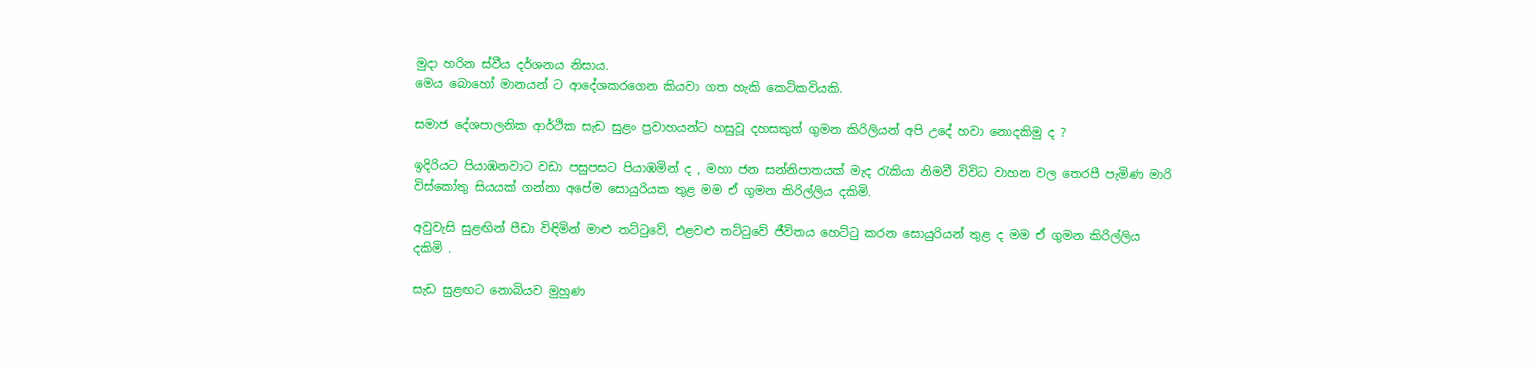මුදා හරින ස්වීය දර්ශනය නිසාය.
මෙය බොහෝ මානයන් ට ආදේශකරගෙන කියවා ගත හැකි කෙටිකවියකි.

සමාජ දේශපාලනික ආර්ථික සැඩ සුළං ප්‍රවාහයන්ට හසුවූ දහසකුත් ගුමන කිරිලියන් අපි උදේ හවා නොදකිමු ද ?

ඉදිරියට පියාඹනවාට වඩා පසුපසට පියාඹමින් ද , මහා ජන සන්නිපාතයක් මැද රැකියා නිමවී විවිධ වාහන වල තෙරපී පැමිණ මාරි විස්කෝතු සියයක් ගන්නා අපේම සොයුරියක තුළ මම ඒ ගුමන කිරිල්ලිය දකිමි.

අවුවැසි සුළඟින් පීඩා විඳිමින් මාළු තට්ටුවේ, එළවළු තට්ටුවේ ජීවිතය හෙට්ටු කරන සොයුරියන් තුළ ද මම ඒ ගුමන කිරිල්ලිය දකිමි .

සැඩ සුළඟට නොබියව මුහුණ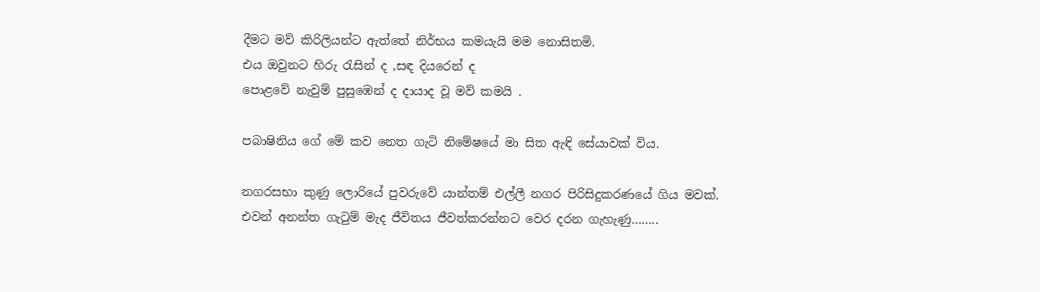දීමට මව් කිරිලියන්ට ඇත්තේ නිර්භය කමයැයි මම නොසිතමි.
එය ඔවුනට හිරු රැසින් ද ,සඳ දියරෙන් ද
පොළවේ නැවුම් පුසුඹෙන් ද දායාද වූ මව් කමයි .

පබාෂිනිය ගේ මේ කව නෙත ගැටි නිමේෂයේ මා සිත ඇඳි සේයාවක් විය.

නගරසභා කුණු ලොරියේ පුවරුවේ යාන්තම් එල්ලී නගර පිරිසිදුකරණයේ ගිය මවක්.
එවන් අනන්ත ගැටුම් මැද ජීවිතය ජීවත්කරන්නට වෙර දරන ගැහැණු……..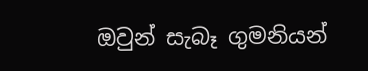ඔවුන් සැබෑ ගුමනියන්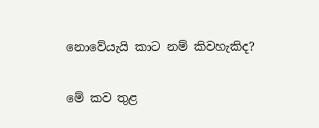නොවේයැයි කාට නම් කිවහැකිද?

මේ කව තුළ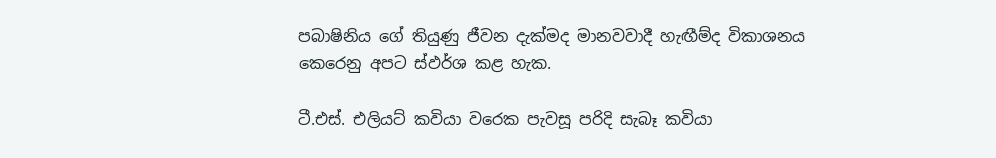පබාෂිනිය ගේ තියුණු ජීවන දැක්මද මානවවාදී හැඟීම්ද විකාශනය කෙරෙනු අපට ස්ඵර්ශ කළ හැක.

ටී.එස්. එලියට් කවියා වරෙක පැවසූ පරිදි සැබෑ කවියා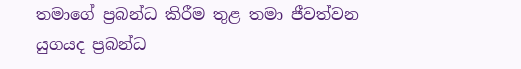තමාගේ ප්‍රබන්ධ කිරීම තුළ තමා ජීවත්වන යුගයද ප්‍රබන්ධ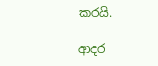කරයි.

ආදර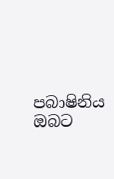පබාෂිනිය ඔබට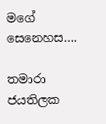මගේ සෙනෙහස….

තමාරා ජයතිලක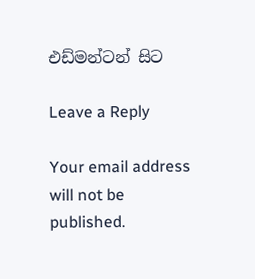එඩ්මන්ටන් සිට

Leave a Reply

Your email address will not be published.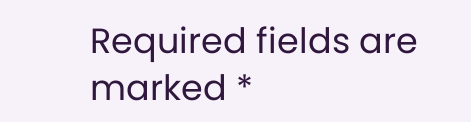Required fields are marked *